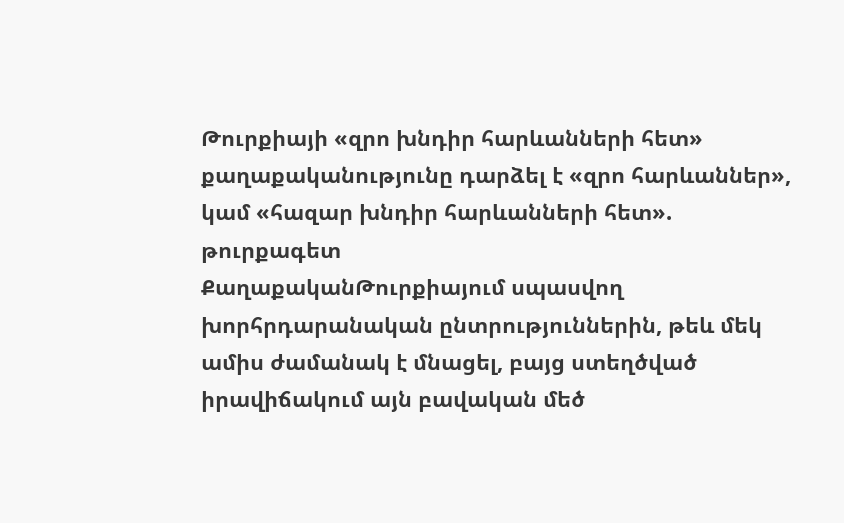Թուրքիայի «զրո խնդիր հարևանների հետ» քաղաքականությունը դարձել է «զրո հարևաններ», կամ «հազար խնդիր հարևանների հետ». թուրքագետ
ՔաղաքականԹուրքիայում սպասվող խորհրդարանական ընտրություններին, թեև մեկ ամիս ժամանակ է մնացել, բայց ստեղծված իրավիճակում այն բավական մեծ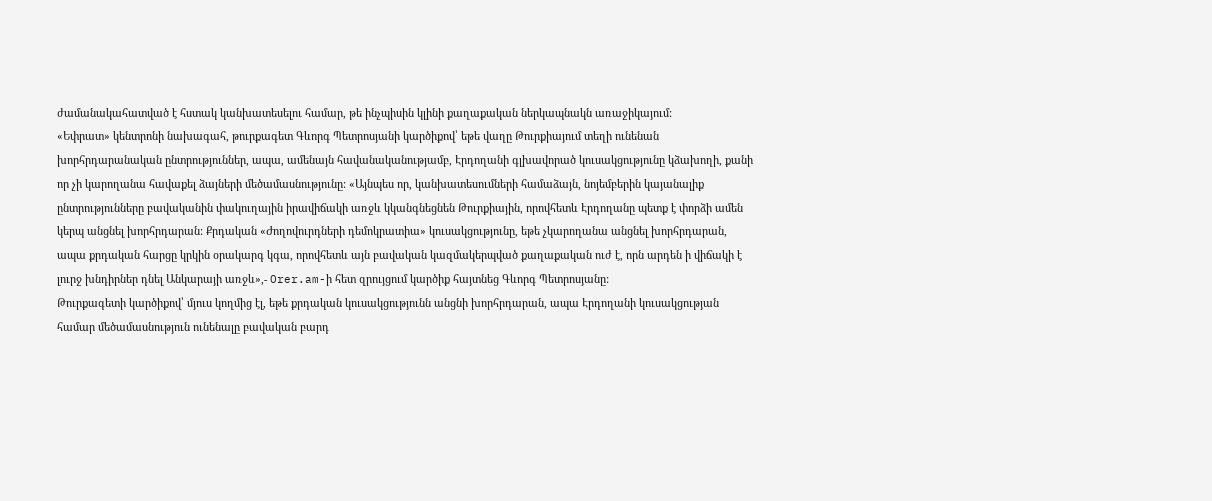ժամանակահատված է հստակ կանխատեսելու համար, թե ինչպիսին կլինի քաղաքական ներկապնակն առաջիկայում:
«Եփրատ» կենտրոնի նախագահ, թուրքագետ Գևորգ Պետրոսյանի կարծիքով՝ եթե վաղը Թուրքիայում տեղի ունենան խորհրդարանական ընտրություններ, ապա, ամենայն հավանականությամբ, Էրդողանի գլխավորած կուսակցությունը կձախողի, քանի որ չի կարողանա հավաքել ձայների մեծամասնությունը: «Այնպես որ, կանխատեսումների համաձայն, նոյեմբերին կայանալիք ընտրությունները բավականին փակուղային իրավիճակի առջև կկանգնեցնեն Թուրքիային, որովհետև Էրդողանը պետք է փորձի ամեն կերպ անցնել խորհրդարան: Քրդական «Ժողովուրդների դեմոկրատիա» կուսակցությունը, եթե չկարողանա անցնել խորհրդարան, ապա քրդական հարցը կրկին օրակարգ կգա, որովհետև այն բավական կազմակերպված քաղաքական ուժ է, որն արդեն ի վիճակի է լուրջ խնդիրներ դնել Անկարայի առջև»,- Orer.am-ի հետ զրույցում կարծիք հայտնեց Գևորգ Պետրոսյանը:
Թուրքագետի կարծիքով՝ մյուս կողմից էլ, եթե քրդական կուսակցությունն անցնի խորհրդարան, ապա Էրդողանի կուսակցության համար մեծամասնություն ունենալը բավական բարդ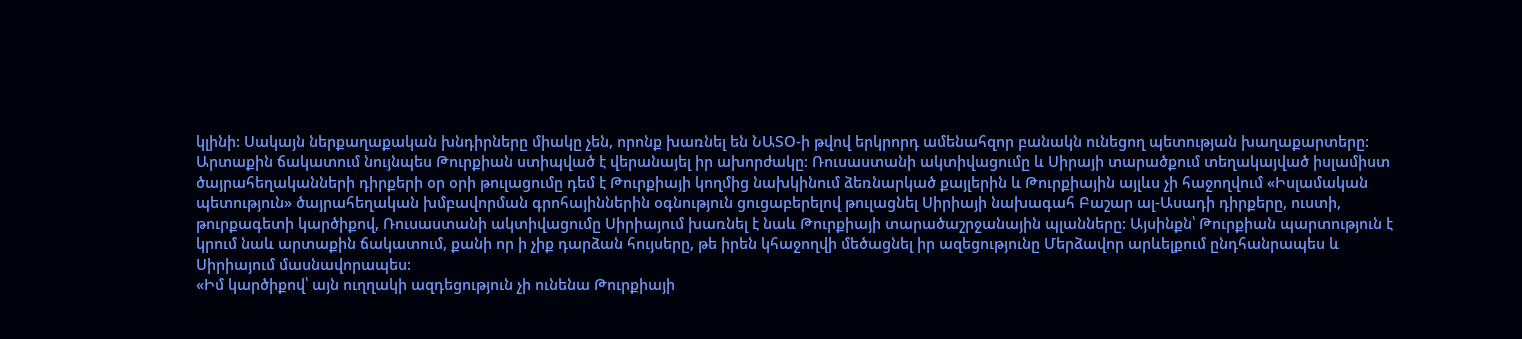կլինի: Սակայն ներքաղաքական խնդիրները միակը չեն, որոնք խառնել են ՆԱՏՕ-ի թվով երկրորդ ամենահզոր բանակն ունեցող պետության խաղաքարտերը: Արտաքին ճակատում նույնպես Թուրքիան ստիպված է վերանայել իր ախորժակը: Ռուսաստանի ակտիվացումը և Սիրայի տարածքում տեղակայված իսլամիստ ծայրահեղականների դիրքերի օր օրի թուլացումը դեմ է Թուրքիայի կողմից նախկինում ձեռնարկած քայլերին և Թուրքիային այլևս չի հաջողվում «Իսլամական պետություն» ծայրահեղական խմբավորման գրոհայիններին օգնություն ցուցաբերելով թուլացնել Սիրիայի նախագահ Բաշար ալ-Ասադի դիրքերը, ուստի, թուրքագետի կարծիքով, Ռուսաստանի ակտիվացումը Սիրիայում խառնել է նաև Թուրքիայի տարածաշրջանային պլանները: Այսինքն՝ Թուրքիան պարտություն է կրում նաև արտաքին ճակատում, քանի որ ի չիք դարձան հույսերը, թե իրեն կհաջողվի մեծացնել իր ազեցությունը Մերձավոր արևելքում ընդհանրապես և Սիրիայում մասնավորապես:
«Իմ կարծիքով՝ այն ուղղակի ազդեցություն չի ունենա Թուրքիայի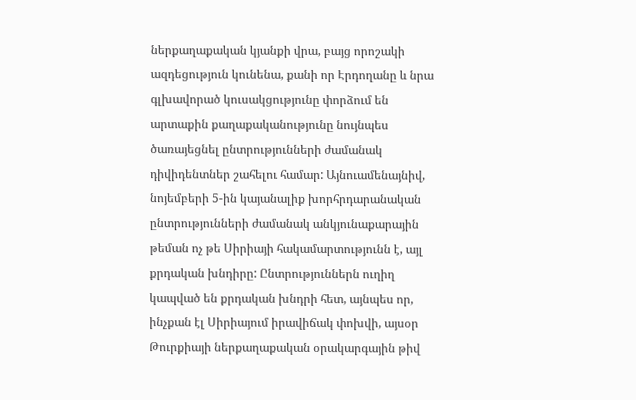ներքաղաքական կյանքի վրա, բայց որոշակի ազդեցություն կունենա, քանի որ Էրդողանը և նրա գլխավորած կուսակցությունը փորձում են արտաքին քաղաքականությունը նույնպես ծառայեցնել ընտրությունների ժամանակ դիվիդենտներ շահելու համար: Այնուամենայնիվ, նոյեմբերի 5-ին կայանալիք խորհրդարանական ընտրությունների ժամանակ անկյունաքարային թեման ոչ թե Սիրիայի հակամարտությունն է, այլ քրդական խնդիրը: Ընտրություններն ուղիղ կապված են քրդական խնդրի հետ, այնպես որ, ինչքան էլ Սիրիայում իրավիճակ փոխվի, այսօր Թուրքիայի ներքաղաքական օրակարգային թիվ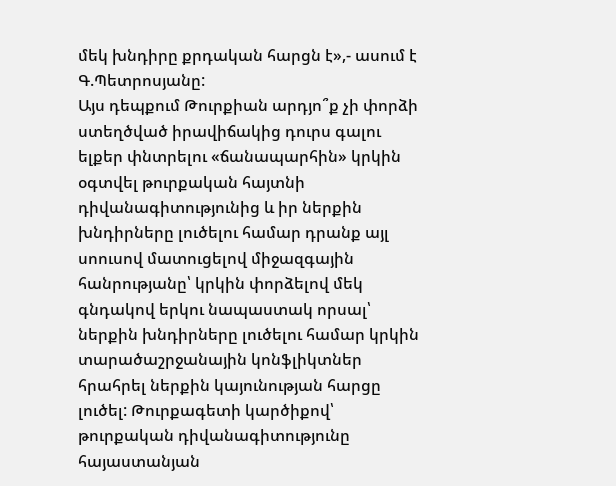մեկ խնդիրը քրդական հարցն է»,- ասում է Գ.Պետրոսյանը:
Այս դեպքում Թուրքիան արդյո՞ք չի փորձի ստեղծված իրավիճակից դուրս գալու ելքեր փնտրելու «ճանապարհին» կրկին օգտվել թուրքական հայտնի դիվանագիտությունից և իր ներքին խնդիրները լուծելու համար դրանք այլ սոուսով մատուցելով միջազգային հանրությանը՝ կրկին փորձելով մեկ գնդակով երկու նապաստակ որսալ՝ ներքին խնդիրները լուծելու համար կրկին տարածաշրջանային կոնֆլիկտներ հրահրել ներքին կայունության հարցը լուծել: Թուրքագետի կարծիքով՝ թուրքական դիվանագիտությունը հայաստանյան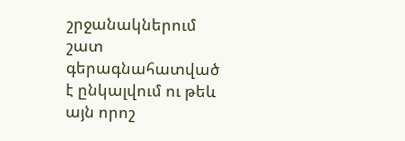շրջանակներում շատ գերագնահատված է ընկալվում ու թեև այն որոշ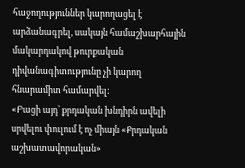հաջողություններ կարողացել է արձանագրել, սակայն համաշխարհային մակարդակով թուրքական դիվանագիտությունը չի կարող հնարամիտ համարվել:
«Բացի այդ՝ քրդական խնդիրն ավելի սրվելու փուլում է ոչ միայն «Քրդական աշխատավորական»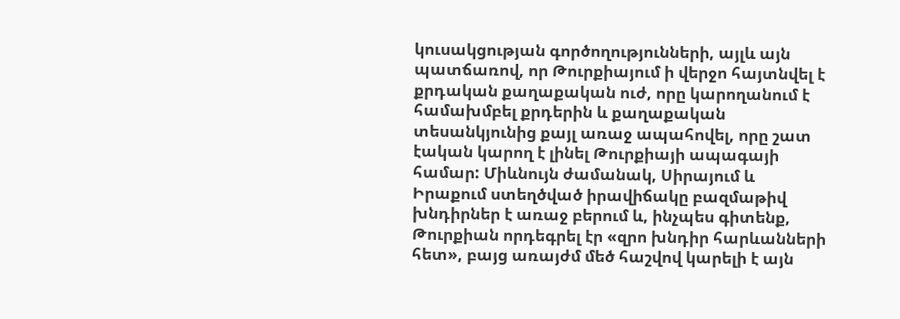կուսակցության գործողությունների, այլև այն պատճառով, որ Թուրքիայում ի վերջո հայտնվել է քրդական քաղաքական ուժ, որը կարողանում է համախմբել քրդերին և քաղաքական տեսանկյունից քայլ առաջ ապահովել, որը շատ էական կարող է լինել Թուրքիայի ապագայի համար: Միևնույն ժամանակ, Սիրայում և Իրաքում ստեղծված իրավիճակը բազմաթիվ խնդիրներ է առաջ բերում և, ինչպես գիտենք, Թուրքիան որդեգրել էր «զրո խնդիր հարևանների հետ», բայց առայժմ մեծ հաշվով կարելի է այն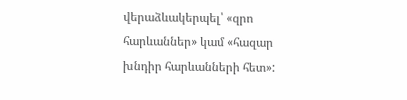վերաձևակերպել՝ «զրո հարևաններ» կամ «հազար խնդիր հարևանների հետ»: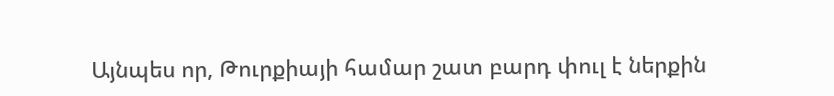Այնպես որ, Թուրքիայի համար շատ բարդ փուլ է ներքին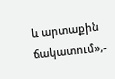և արտաքին ճակատում»,-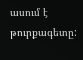ասում է թուրքագետը: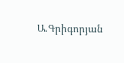Ա.Գրիգորյան